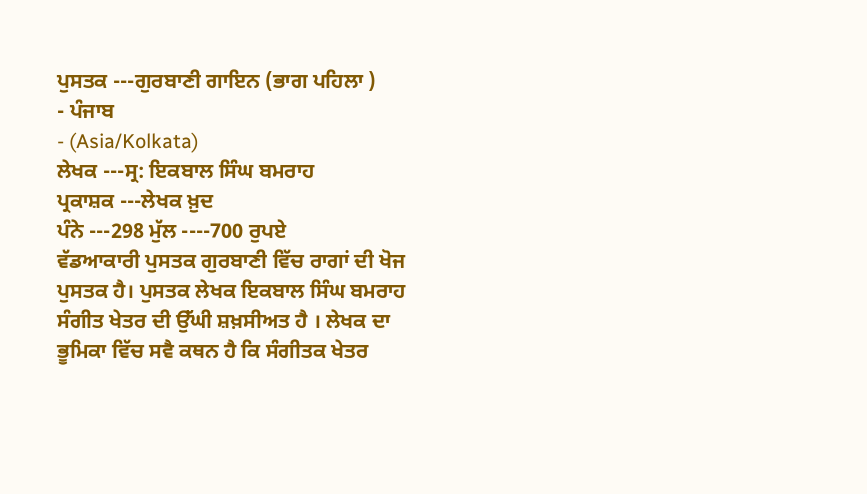ਪੁਸਤਕ ---ਗੁਰਬਾਣੀ ਗਾਇਨ (ਭਾਗ ਪਹਿਲਾ )
- ਪੰਜਾਬ
- (Asia/Kolkata)
ਲੇਖਕ ---ਸ੍ਰ: ਇਕਬਾਲ ਸਿੰਘ ਬਮਰਾਹ
ਪ੍ਰਕਾਸ਼ਕ ---ਲੇਖਕ ਖ਼ੁਦ
ਪੰਨੇ ---298 ਮੁੱਲ ----700 ਰੁਪਏ
ਵੱਡਆਕਾਰੀ ਪੁਸਤਕ ਗੁਰਬਾਣੀ ਵਿੱਚ ਰਾਗਾਂ ਦੀ ਖੋਜ ਪੁਸਤਕ ਹੈ। ਪੁਸਤਕ ਲੇਖਕ ਇਕਬਾਲ ਸਿੰਘ ਬਮਰਾਹ ਸੰਗੀਤ ਖੇਤਰ ਦੀ ਉੱਘੀ ਸ਼ਖ਼ਸੀਅਤ ਹੈ । ਲੇਖਕ ਦਾ ਭੂਮਿਕਾ ਵਿੱਚ ਸਵੈ ਕਥਨ ਹੈ ਕਿ ਸੰਗੀਤਕ ਖੇਤਰ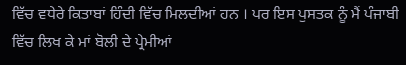ਵਿੱਚ ਵਧੇਰੇ ਕਿਤਾਬਾਂ ਹਿੰਦੀ ਵਿੱਚ ਮਿਲਦੀਆਂ ਹਨ । ਪਰ ਇਸ ਪੁਸਤਕ ਨੂੰ ਮੈਂ ਪੰਜਾਬੀ ਵਿੱਚ ਲਿਖ ਕੇ ਮਾਂ ਬੋਲੀ ਦੇ ਪ੍ਰੇਮੀਆਂ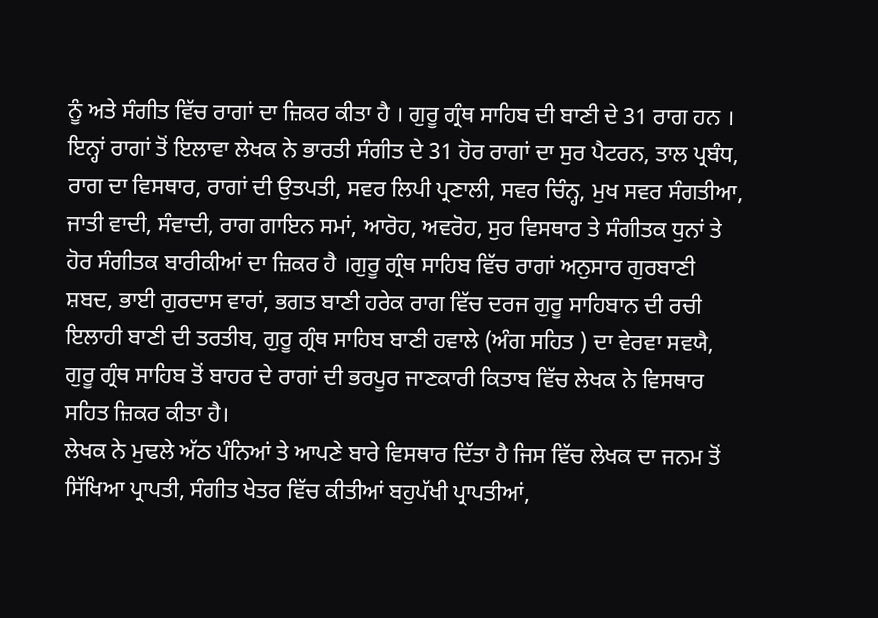ਨੂੰ ਅਤੇ ਸੰਗੀਤ ਵਿੱਚ ਰਾਗਾਂ ਦਾ ਜ਼ਿਕਰ ਕੀਤਾ ਹੈ । ਗੁਰੂ ਗ੍ਰੰਥ ਸਾਹਿਬ ਦੀ ਬਾਣੀ ਦੇ 31 ਰਾਗ ਹਨ । ਇਨ੍ਹਾਂ ਰਾਗਾਂ ਤੋਂ ਇਲਾਵਾ ਲੇਖਕ ਨੇ ਭਾਰਤੀ ਸੰਗੀਤ ਦੇ 31 ਹੋਰ ਰਾਗਾਂ ਦਾ ਸੁਰ ਪੈਟਰਨ, ਤਾਲ ਪ੍ਰਬੰਧ, ਰਾਗ ਦਾ ਵਿਸਥਾਰ, ਰਾਗਾਂ ਦੀ ਉਤਪਤੀ, ਸਵਰ ਲਿਪੀ ਪ੍ਰਣਾਲੀ, ਸਵਰ ਚਿੰਨ੍ਹ, ਮੁਖ ਸਵਰ ਸੰਗਤੀਆ, ਜਾਤੀ ਵਾਦੀ, ਸੰਵਾਦੀ, ਰਾਗ ਗਾਇਨ ਸਮਾਂ, ਆਰੋਹ, ਅਵਰੋਹ, ਸੁਰ ਵਿਸਥਾਰ ਤੇ ਸੰਗੀਤਕ ਧੁਨਾਂ ਤੇ ਹੋਰ ਸੰਗੀਤਕ ਬਾਰੀਕੀਆਂ ਦਾ ਜ਼ਿਕਰ ਹੈ ।ਗੁਰੂ ਗ੍ਰੰਥ ਸਾਹਿਬ ਵਿੱਚ ਰਾਗਾਂ ਅਨੁਸਾਰ ਗੁਰਬਾਣੀ ਸ਼ਬਦ, ਭਾਈ ਗੁਰਦਾਸ ਵਾਰਾਂ, ਭਗਤ ਬਾਣੀ ਹਰੇਕ ਰਾਗ ਵਿੱਚ ਦਰਜ ਗੁਰੂ ਸਾਹਿਬਾਨ ਦੀ ਰਚੀ ਇਲਾਹੀ ਬਾਣੀ ਦੀ ਤਰਤੀਬ, ਗੁਰੂ ਗ੍ਰੰਥ ਸਾਹਿਬ ਬਾਣੀ ਹਵਾਲੇ (ਅੰਗ ਸਹਿਤ ) ਦਾ ਵੇਰਵਾ ਸਵਯੈ, ਗੁਰੂ ਗ੍ਰੰਥ ਸਾਹਿਬ ਤੋਂ ਬਾਹਰ ਦੇ ਰਾਗਾਂ ਦੀ ਭਰਪੂਰ ਜਾਣਕਾਰੀ ਕਿਤਾਬ ਵਿੱਚ ਲੇਖਕ ਨੇ ਵਿਸਥਾਰ ਸਹਿਤ ਜ਼ਿਕਰ ਕੀਤਾ ਹੈ।
ਲੇਖਕ ਨੇ ਮੁਢਲੇ ਅੱਠ ਪੰਨਿਆਂ ਤੇ ਆਪਣੇ ਬਾਰੇ ਵਿਸਥਾਰ ਦਿੱਤਾ ਹੈ ਜਿਸ ਵਿੱਚ ਲੇਖਕ ਦਾ ਜਨਮ ਤੋਂ ਸਿੱਖਿਆ ਪ੍ਰਾਪਤੀ, ਸੰਗੀਤ ਖੇਤਰ ਵਿੱਚ ਕੀਤੀਆਂ ਬਹੁਪੱਖੀ ਪ੍ਰਾਪਤੀਆਂ,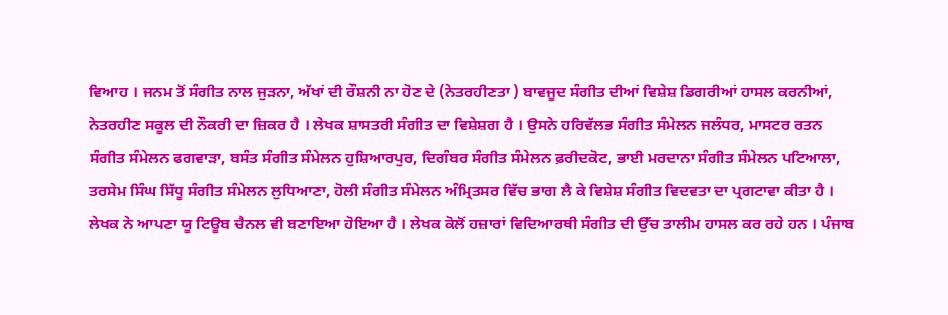ਵਿਆਹ । ਜਨਮ ਤੋਂ ਸੰਗੀਤ ਨਾਲ ਜੁੜਨਾ, ਅੱਖਾਂ ਦੀ ਰੌਸ਼ਨੀ ਨਾ ਹੋਣ ਦੇ (ਨੇਤਰਹੀਣਤਾ ) ਬਾਵਜੂਦ ਸੰਗੀਤ ਦੀਆਂ ਵਿਸ਼ੇਸ਼ ਡਿਗਰੀਆਂ ਹਾਸਲ ਕਰਨੀਆਂ, ਨੇਤਰਹੀਣ ਸਕੂਲ ਦੀ ਨੌਕਰੀ ਦਾ ਜ਼ਿਕਰ ਹੈ । ਲੇਖਕ ਸ਼ਾਸਤਰੀ ਸੰਗੀਤ ਦਾ ਵਿਸ਼ੇਸ਼ਗ ਹੈ । ਉਸਨੇ ਹਰਿਵੱਲਭ ਸੰਗੀਤ ਸੰਮੇਲਨ ਜਲੰਧਰ, ਮਾਸਟਰ ਰਤਨ ਸੰਗੀਤ ਸੰਮੇਲਨ ਫਗਵਾੜਾ, ਬਸੰਤ ਸੰਗੀਤ ਸੰਮੇਲਨ ਹੁਸ਼ਿਆਰਪੁਰ, ਦਿਗੰਬਰ ਸੰਗੀਤ ਸੰਮੇਲਨ ਫ਼ਰੀਦਕੋਟ, ਭਾਈ ਮਰਦਾਨਾ ਸੰਗੀਤ ਸੰਮੇਲਨ ਪਟਿਆਲਾ, ਤਰਸੇਮ ਸਿੰਘ ਸਿੱਧੂ ਸੰਗੀਤ ਸੰਮੇਲਨ ਲੁਧਿਆਣਾ, ਹੋਲੀ ਸੰਗੀਤ ਸੰਮੇਲਨ ਅੰਮ੍ਰਿਤਸਰ ਵਿੱਚ ਭਾਗ ਲੈ ਕੇ ਵਿਸ਼ੇਸ਼ ਸੰਗੀਤ ਵਿਦਵਤਾ ਦਾ ਪ੍ਰਗਟਾਵਾ ਕੀਤਾ ਹੈ । ਲੇਖਕ ਨੇ ਆਪਣਾ ਯੂ ਟਿਊਬ ਚੈਨਲ ਵੀ ਬਣਾਇਆ ਹੋਇਆ ਹੈ । ਲੇਖਕ ਕੋਲੋਂ ਹਜ਼ਾਰਾਂ ਵਿਦਿਆਰਥੀ ਸੰਗੀਤ ਦੀ ਉੱਚ ਤਾਲੀਮ ਹਾਸਲ ਕਰ ਰਹੇ ਹਨ । ਪੰਜਾਬ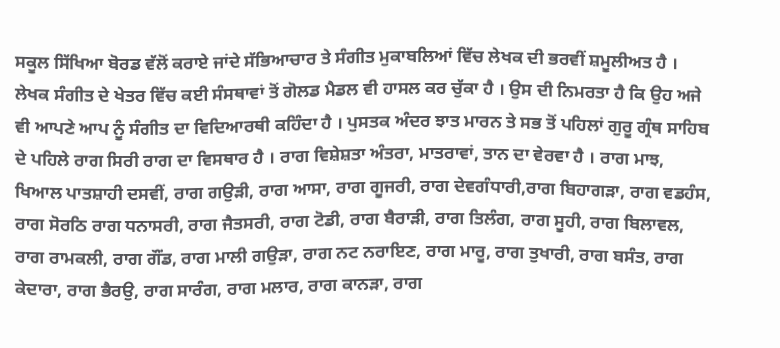ਸਕੂਲ ਸਿੱਖਿਆ ਬੋਰਡ ਵੱਲੋਂ ਕਰਾਏ ਜਾਂਦੇ ਸੱਭਿਆਚਾਰ ਤੇ ਸੰਗੀਤ ਮੁਕਾਬਲਿਆਂ ਵਿੱਚ ਲੇਖਕ ਦੀ ਭਰਵੀਂ ਸ਼ਮੂਲੀਅਤ ਹੈ ।
ਲੇਖਕ ਸੰਗੀਤ ਦੇ ਖੇਤਰ ਵਿੱਚ ਕਈ ਸੰਸਥਾਵਾਂ ਤੋਂ ਗੋਲਡ ਮੈਡਲ ਵੀ ਹਾਸਲ ਕਰ ਚੁੱਕਾ ਹੈ । ਉਸ ਦੀ ਨਿਮਰਤਾ ਹੈ ਕਿ ਉਹ ਅਜੇ ਵੀ ਆਪਣੇ ਆਪ ਨੂੰ ਸੰਗੀਤ ਦਾ ਵਿਦਿਆਰਥੀ ਕਹਿੰਦਾ ਹੈ । ਪੁਸਤਕ ਅੰਦਰ ਝਾਤ ਮਾਰਨ ਤੇ ਸਭ ਤੋਂ ਪਹਿਲਾਂ ਗੁਰੂ ਗ੍ਰੰਥ ਸਾਹਿਬ ਦੇ ਪਹਿਲੇ ਰਾਗ ਸਿਰੀ ਰਾਗ ਦਾ ਵਿਸਥਾਰ ਹੈ । ਰਾਗ ਵਿਸ਼ੇਸ਼ਤਾ ਅੰਤਰਾ, ਮਾਤਰਾਵਾਂ, ਤਾਨ ਦਾ ਵੇਰਵਾ ਹੈ । ਰਾਗ ਮਾਝ, ਖਿਆਲ ਪਾਤਸ਼ਾਹੀ ਦਸਵੀਂ, ਰਾਗ ਗਉੜੀ, ਰਾਗ ਆਸਾ, ਰਾਗ ਗੂਜਰੀ, ਰਾਗ ਦੇਵਗੰਧਾਰੀ,ਰਾਗ ਬਿਹਾਗੜਾ, ਰਾਗ ਵਡਹੰਸ, ਰਾਗ ਸੋਰਠਿ ਰਾਗ ਧਨਾਸਰੀ, ਰਾਗ ਜੈਤਸਰੀ, ਰਾਗ ਟੋਡੀ, ਰਾਗ ਬੈਰਾੜੀ, ਰਾਗ ਤਿਲੰਗ, ਰਾਗ ਸੂਹੀ, ਰਾਗ ਬਿਲਾਵਲ, ਰਾਗ ਰਾਮਕਲੀ, ਰਾਗ ਗੌਂਡ, ਰਾਗ ਮਾਲੀ ਗਉੜਾ, ਰਾਗ ਨਟ ਨਰਾਇਣ, ਰਾਗ ਮਾਰੂ, ਰਾਗ ਤੁਖਾਰੀ, ਰਾਗ ਬਸੰਤ, ਰਾਗ ਕੇਦਾਰਾ, ਰਾਗ ਭੈਰਉ, ਰਾਗ ਸਾਰੰਗ, ਰਾਗ ਮਲਾਰ, ਰਾਗ ਕਾਨੜਾ, ਰਾਗ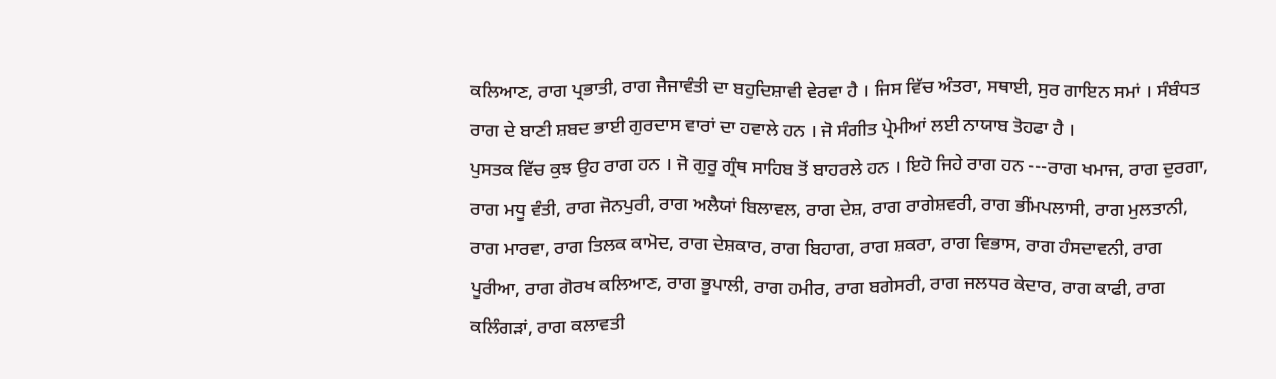ਕਲਿਆਣ, ਰਾਗ ਪ੍ਰਭਾਤੀ, ਰਾਗ ਜੈਜਾਵੰਤੀ ਦਾ ਬਹੁਦਿਸ਼ਾਵੀ ਵੇਰਵਾ ਹੈ । ਜਿਸ ਵਿੱਚ ਅੰਤਰਾ, ਸਥਾਈ, ਸੁਰ ਗਾਇਨ ਸਮਾਂ । ਸੰਬੰਧਤ ਰਾਗ ਦੇ ਬਾਣੀ ਸ਼ਬਦ ਭਾਈ ਗੁਰਦਾਸ ਵਾਰਾਂ ਦਾ ਹਵਾਲੇ ਹਨ । ਜੋ ਸੰਗੀਤ ਪ੍ਰੇਮੀਆਂ ਲਈ ਨਾਯਾਬ ਤੋਹਫਾ ਹੈ ।
ਪੁਸਤਕ ਵਿੱਚ ਕੁਝ ਉਹ ਰਾਗ ਹਨ । ਜੋ ਗੁਰੂ ਗ੍ਰੰਥ ਸਾਹਿਬ ਤੋਂ ਬਾਹਰਲੇ ਹਨ । ਇਹੋ ਜਿਹੇ ਰਾਗ ਹਨ ---ਰਾਗ ਖਮਾਜ, ਰਾਗ ਦੁਰਗਾ, ਰਾਗ ਮਧੂ ਵੰਤੀ, ਰਾਗ ਜੋਨਪੁਰੀ, ਰਾਗ ਅਲੈਯਾਂ ਬਿਲਾਵਲ, ਰਾਗ ਦੇਸ਼, ਰਾਗ ਰਾਗੇਸ਼ਵਰੀ, ਰਾਗ ਭੀਂਮਪਲਾਸੀ, ਰਾਗ ਮੁਲਤਾਨੀ, ਰਾਗ ਮਾਰਵਾ, ਰਾਗ ਤਿਲਕ ਕਾਮੋਦ, ਰਾਗ ਦੇਸ਼ਕਾਰ, ਰਾਗ ਬਿਹਾਗ, ਰਾਗ ਸ਼ਕਰਾ, ਰਾਗ ਵਿਭਾਸ, ਰਾਗ ਹੰਸਦਾਵਨੀ, ਰਾਗ ਪੂਰੀਆ, ਰਾਗ ਗੋਰਖ ਕਲਿਆਣ, ਰਾਗ ਭੂਪਾਲੀ, ਰਾਗ ਹਮੀਰ, ਰਾਗ ਬਗੇਸਰੀ, ਰਾਗ ਜਲਧਰ ਕੇਦਾਰ, ਰਾਗ ਕਾਫੀ, ਰਾਗ ਕਲਿੰਗੜਾਂ, ਰਾਗ ਕਲਾਵਤੀ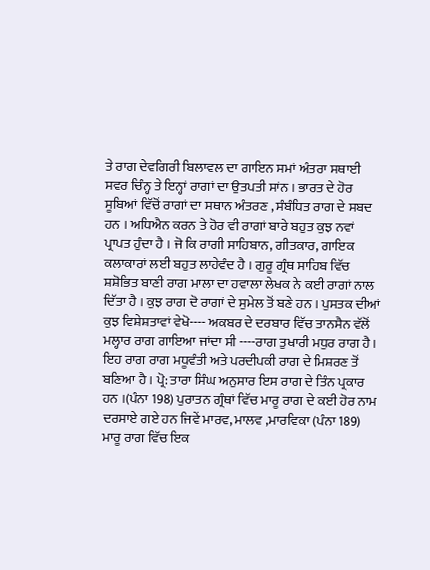ਤੇ ਰਾਗ ਦੇਵਗਿਰੀ ਬਿਲਾਵਲ ਦਾ ਗਾਇਨ ਸਮਾਂ ਅੰਤਰਾ ਸਥਾਈ ਸਵਰ ਚਿੰਨ੍ਹ ਤੇ ਇਨ੍ਹਾਂ ਰਾਗਾਂ ਦਾ ਉਤਪਤੀ ਸਾਂਨ । ਭਾਰਤ ਦੇ ਹੋਰ ਸੂਬਿਆਂ ਵਿੱਚੋਂ ਰਾਗਾਂ ਦਾ ਸਥਾਨ ਅੰਤਰਣ , ਸੰਬੰਧਿਤ ਰਾਗ ਦੇ ਸਬਦ ਹਨ । ਅਧਿਐਨ ਕਰਨ ਤੇ ਹੋਰ ਵੀ ਰਾਗਾਂ ਬਾਰੇ ਬਹੁਤ ਕੁਝ ਨਵਾਂ ਪ੍ਰਾਪਤ ਹੁੰਦਾ ਹੈ । ਜੋ ਕਿ ਰਾਗੀ ਸਾਹਿਬਾਨ, ਗੀਤਕਾਰ, ਗਾਇਕ ਕਲਾਕਾਰਾਂ ਲਈ ਬਹੁਤ ਲਾਹੇਵੰਦ ਹੈ । ਗੁਰੂ ਗ੍ਰੰਥ ਸਾਹਿਬ ਵਿੱਚ ਸ਼ਸ਼ੋਭਿਤ ਬਾਣੀ ਰਾਗ ਮਾਲਾ ਦਾ ਹਵਾਲਾ ਲੇਖਕ ਨੇ ਕਈ ਰਾਗਾਂ ਨਾਲ ਦਿੱਤਾ ਹੈ । ਕੁਝ ਰਾਗ ਦੋ ਰਾਗਾਂ ਦੇ ਸੁਮੇਲ ਤੋਂ ਬਣੇ ਹਨ । ਪੁਸਤਕ ਦੀਆਂ ਕੁਝ ਵਿਸ਼ੇਸ਼ਤਾਵਾਂ ਵੇਖੋ---- ਅਕਬਰ ਦੇ ਦਰਬਾਰ ਵਿੱਚ ਤਾਨਸੈਨ ਵੱਲੋਂ ਮਲ੍ਹਾਰ ਰਾਗ ਗਾਇਆ ਜਾਂਦਾ ਸੀ ----ਰਾਗ ਤੁਖਾਰੀ ਮਧੁਰ ਰਾਗ ਹੈ। ਇਹ ਰਾਗ ਰਾਗ ਮਧੂਵੰਤੀ ਅਤੇ ਪਰਦੀਪਕੀ ਰਾਗ ਦੇ ਮਿਸ਼ਰਣ ਤੋਂ ਬਣਿਆ ਹੈ । ਪ੍ਰੋ: ਤਾਰਾ ਸਿੰਘ ਅਨੁਸਾਰ ਇਸ ਰਾਗ ਦੇ ਤਿੰਨ ਪ੍ਰਕਾਰ ਹਨ ।(ਪੰਨਾ 198) ਪੁਰਾਤਨ ਗ੍ਰੰਥਾਂ ਵਿੱਚ ਮਾਰੂ ਰਾਗ ਦੇ ਕਈ ਹੋਰ ਨਾਮ ਦਰਸਾਏ ਗਏ ਹਨ ਜਿਵੇਂ ਮਾਰਵ, ਮਾਲਵ ,ਮਾਰਵਿਕਾ (ਪੰਨਾ 189) ਮਾਰੂ ਰਾਗ ਵਿੱਚ ਇਕ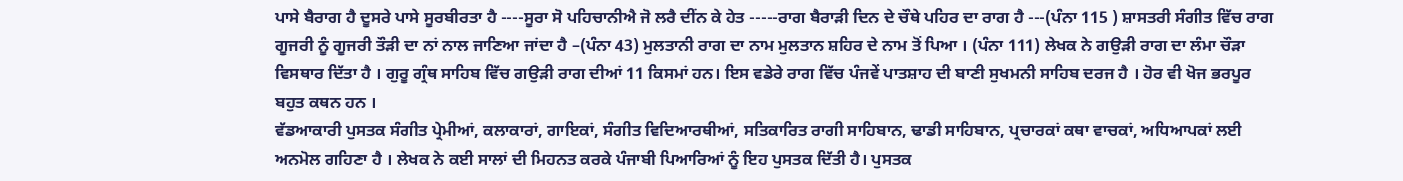ਪਾਸੇ ਬੈਰਾਗ ਹੈ ਦੂਸਰੇ ਪਾਸੇ ਸੂਰਬੀਰਤਾ ਹੈ ----ਸੂਰਾ ਸੋ ਪਹਿਚਾਨੀਐ ਜੋ ਲਰੈ ਦੀਂਨ ਕੇ ਹੇਤ -----ਰਾਗ ਬੈਰਾੜੀ ਦਿਨ ਦੇ ਚੌਥੇ ਪਹਿਰ ਦਾ ਰਾਗ ਹੈ ---(ਪੰਨਾ 115 ) ਸ਼ਾਸਤਰੀ ਸੰਗੀਤ ਵਿੱਚ ਰਾਗ ਗੂਜਰੀ ਨੂੰ ਗੂਜਰੀ ਤੌੜੀ ਦਾ ਨਾਂ ਨਾਲ ਜਾਣਿਆ ਜਾਂਦਾ ਹੈ –(ਪੰਨਾ 43) ਮੁਲਤਾਨੀ ਰਾਗ ਦਾ ਨਾਮ ਮੁਲਤਾਨ ਸ਼ਹਿਰ ਦੇ ਨਾਮ ਤੋਂ ਪਿਆ । (ਪੰਨਾ 111) ਲੇਖਕ ਨੇ ਗਉੜੀ ਰਾਗ ਦਾ ਲੰਮਾ ਚੌੜਾ ਵਿਸਥਾਰ ਦਿੱਤਾ ਹੈ । ਗੁਰੂ ਗ੍ਰੰਥ ਸਾਹਿਬ ਵਿੱਚ ਗਉੜੀ ਰਾਗ ਦੀਆਂ 11 ਕਿਸਮਾਂ ਹਨ। ਇਸ ਵਡੇਰੇ ਰਾਗ ਵਿੱਚ ਪੰਜਵੇਂ ਪਾਤਸ਼ਾਹ ਦੀ ਬਾਣੀ ਸੁਖਮਨੀ ਸਾਹਿਬ ਦਰਜ ਹੈ । ਹੋਰ ਵੀ ਖੋਜ ਭਰਪੂਰ ਬਹੁਤ ਕਥਨ ਹਨ ।
ਵੱਡਆਕਾਰੀ ਪੁਸਤਕ ਸੰਗੀਤ ਪ੍ਰੇਮੀਆਂ, ਕਲਾਕਾਰਾਂ, ਗਾਇਕਾਂ, ਸੰਗੀਤ ਵਿਦਿਆਰਥੀਆਂ, ਸਤਿਕਾਰਿਤ ਰਾਗੀ ਸਾਹਿਬਾਨ, ਢਾਡੀ ਸਾਹਿਬਾਨ, ਪ੍ਰਚਾਰਕਾਂ ਕਥਾ ਵਾਚਕਾਂ, ਅਧਿਆਪਕਾਂ ਲਈ ਅਨਮੋਲ ਗਹਿਣਾ ਹੈ । ਲੇਖਕ ਨੇ ਕਈ ਸਾਲਾਂ ਦੀ ਮਿਹਨਤ ਕਰਕੇ ਪੰਜਾਬੀ ਪਿਆਰਿਆਂ ਨੂੰ ਇਹ ਪੁਸਤਕ ਦਿੱਤੀ ਹੈ। ਪੁਸਤਕ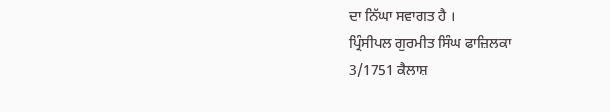ਦਾ ਨਿੱਘਾ ਸਵਾਗਤ ਹੈ ।
ਪ੍ਰਿੰਸੀਪਲ ਗੁਰਮੀਤ ਸਿੰਘ ਫਾਜ਼ਿਲਕਾ
3/1751 ਕੈਲਾਸ਼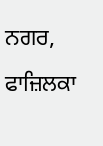ਨਗਰ, ਫਾਜ਼ਿਲਕਾ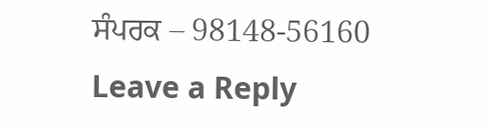ਸੰਪਰਕ – 98148-56160
Leave a Reply